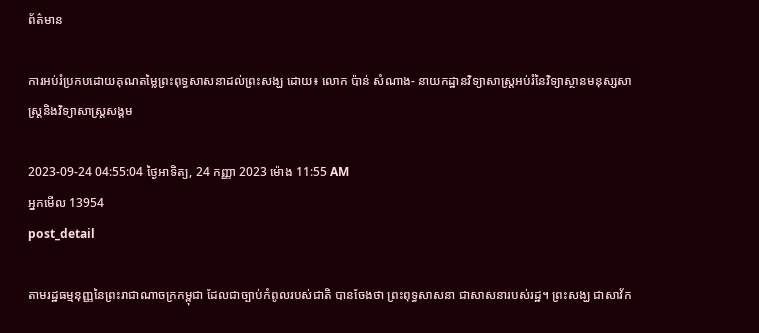ព័ត៌មាន

ការអប់រំប្រកបដោយគុណតម្លៃព្រះពុទ្ធសាសនាដល់ព្រះសង្ឃ ដោយ៖ លោក ប៉ាន់ សំណាង- នាយកដ្ឋានវិទ្យាសាស្ដ្រអប់រំនៃវិទ្យាស្ថានមនុស្សសាស្ដ្រនិងវិទ្យាសាស្ដ្រសង្គម

2023-09-24 04:55:04 ថ្ងៃអាទិត្យ, 24 កញ្ញា 2023 ម៉ោង 11:55 AM
អ្នកមើល 13954
post_detail

តាមរដ្ឋធម្មនុញ្ញនៃព្រះរាជាណាចក្រកម្ពុជា ដែលជាច្បាប់កំពូលរបស់ជាតិ បានចែងថា ព្រះពុទ្ធសាសនា ជាសាសនារបស់រដ្ឋ។ ព្រះសង្ឃ ជាសាវ័ក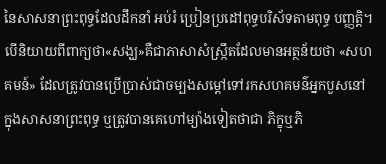នៃសាសនាព្រះពុទ្ធដែលដឹកនាំ អប់រំ ប្រៀនប្រដៅពុទ្ធបរិស័ទតាមពុទ្ធ បញ្ញត្តិ។ បើនិយាយពីពាក្យថា«សង្ឃ»គឺជាភាសាសំស្ក្រឹតដែលមានអត្ថន័យថា «សហគមន៍» ដែលត្រូវបានប្រើប្រាស់ជាចម្បងសម្ដៅទៅរកសហគមន៌អ្នកបួសនៅក្នុងសាសនាព្រះពុទ្ធ ឬត្រូវបានគេហៅម្យ៉ាងទៀតថាជា ភិក្ខុឬភិ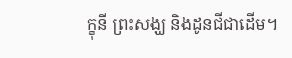ក្ខុនី ព្រះសង្ឃ និងដូនជីជាដើម។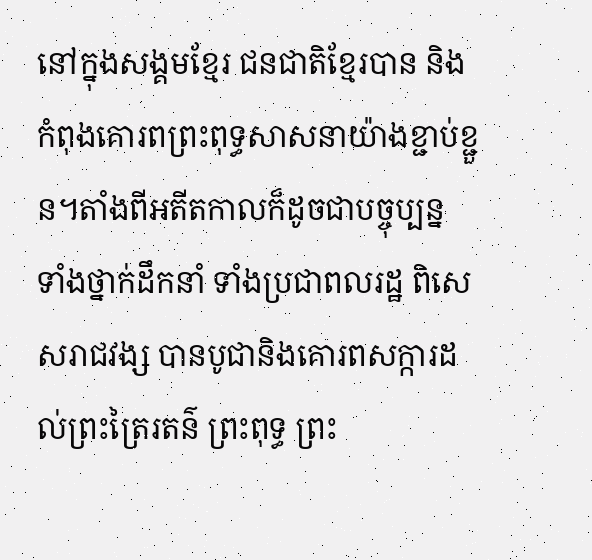នៅក្នុងសង្គមខ្មែរ ជនជាតិខ្មែរបាន និងកំពុងគោរពព្រះពុទ្ធសាសនាយ៉ាងខ្ជាប់ខ្ជួន។តាំងពីអតីតកាលក៏ដូចជាបច្ចុប្បន្ន ទាំងថ្នាក់ដឹកនាំ ទាំងប្រជាពលរដ្ឋ ពិសេសរាជវង្ស បានបូជានិងគោរពសក្ការដល់ព្រះត្រៃរតន៌ ព្រះពុទ្ធ ព្រះ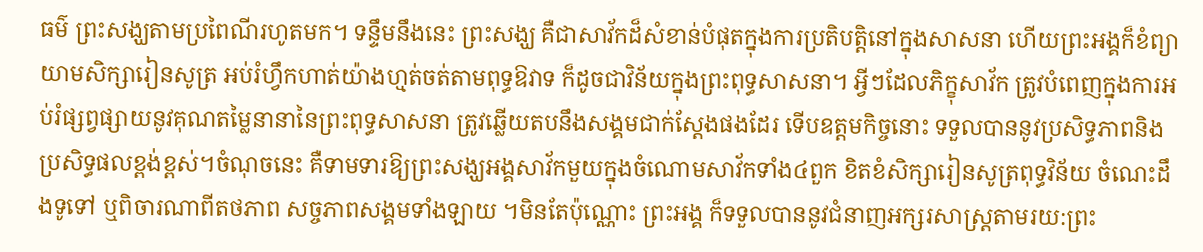ធម៌ ព្រះសង្ឃតាមប្រពៃណីរហូតមក។ ទន្ទឹមនឹងនេះ ព្រះសង្ឃ គឺជាសាវ័កដ៏សំខាន់បំផុតក្នុងការប្រតិបត្ដិនៅក្នុងសាសនា ហើយព្រះអង្គក៏ខំព្យាយាមសិក្សារៀនសូត្រ អប់រំហ្វឹកហាត់យ៉ាងហ្មត់ចត់តាមពុទ្ធឱវាទ ក៏ដូចជាវិន័យក្នុងព្រះពុទ្ធសាសនា។ អ្វីៗដែលភិក្ខុសាវ័ក ត្រូវបំពេញក្នុងការអប់រំផ្សព្វផ្សាយនូវគុណតម្លៃនានានៃព្រះពុទ្ធសាសនា ត្រូវឆ្លើយតបនឹងសង្គមជាក់ស្ដែងផងដែរ ទើបឧត្ដមកិច្ចនោះ ទទួលបាននូវប្រសិទ្ធភាពនិងប្រសិទ្ធផលខ្ពង់ខ្ពស់។ចំណុចនេះ គឺទាមទារឱ្យព្រះសង្ឃអង្គសាវ័កមួយក្នុងចំណោមសាវ័កទាំង៤ពួក ខិតខំសិក្សារៀនសូត្រពុទ្ធវិន័យ ចំណេះដឹងទូទៅ ឬពិចារណាពីតថភាព សច្ចភាពសង្គមទាំងឡាយ ។មិនតែប៉ុណ្ណោះ ព្រះអង្គ ក៏ទទួលបាននូវជំនាញអក្សរសាស្ដ្រតាមរយ:ព្រះ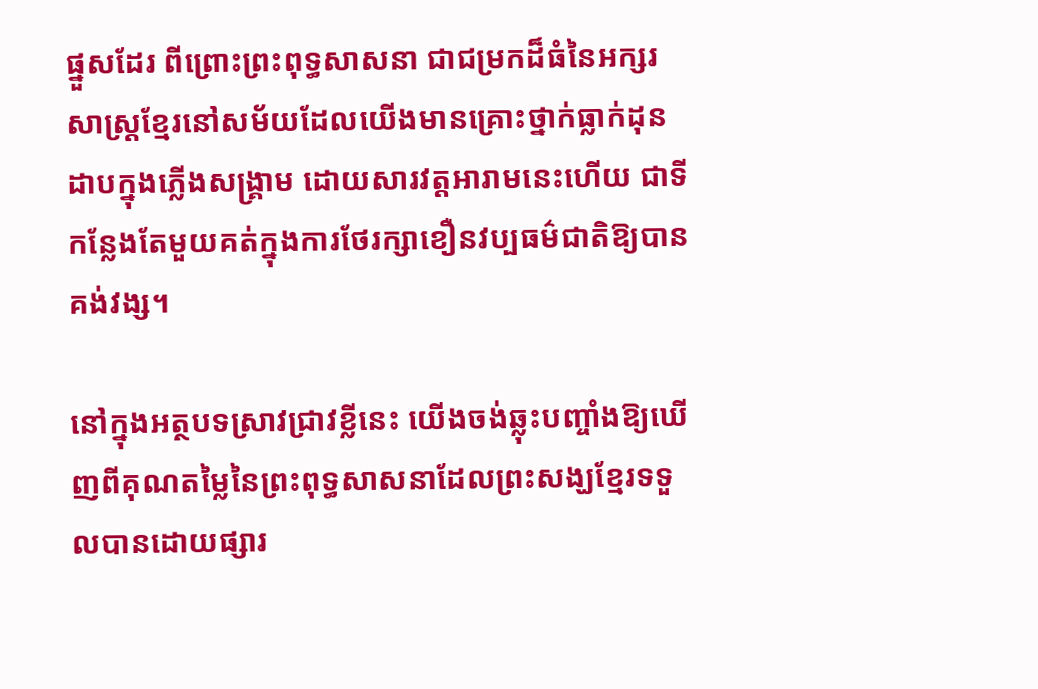ផ្នួសដែរ ពីព្រោះព្រះពុទ្ធសាសនា ជាជម្រកដ៏ធំនៃអក្សរសាស្ដ្រខ្មែរនៅសម័យដែលយើងមានគ្រោះថ្នាក់ធ្លាក់ដុនដាបក្នុងភ្លើងសង្គ្រាម ដោយសារវត្តអារាមនេះហើយ ជាទីកន្លែងតែមួយគត់ក្នុងការថែរក្សាខឿនវប្បធម៌ជាតិឱ្យបានគង់វង្ស។

នៅក្នុងអត្ថបទស្រាវជ្រាវខ្លីនេះ យើងចង់ឆ្លុះបញ្ចាំងឱ្យឃើញពីគុណតម្លៃនៃព្រះពុទ្ធសាសនាដែលព្រះសង្ឃខ្មែរទទួលបានដោយផ្សារ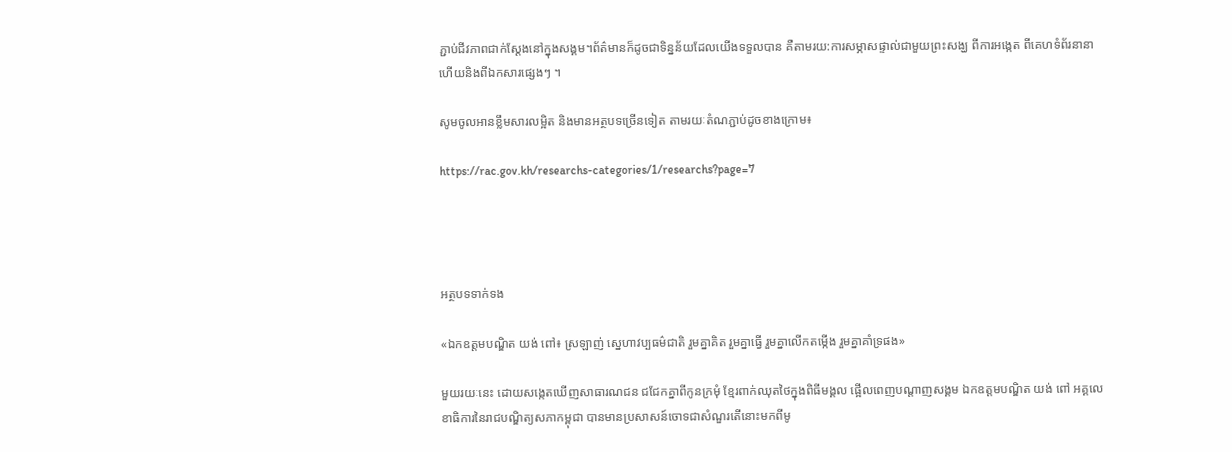ភ្ជាប់ជីវភាពជាក់ស្ដែងនៅក្នុងសង្គម។ព័ត៌មានក៏ដូចជាទិន្នន័យដែលយើងទទួលបាន គឺតាមរយ:ការសម្ភាសផ្ទាល់ជាមួយព្រះសង្ឃ ពីការអង្កេត ពីគេហទំព័រនានា ហើយនិងពីឯកសារផ្សេងៗ ។

សូមចូលអានខ្លឹមសារលម្អិត និងមានអត្ថបទច្រើនទៀត តាមរយៈតំណភ្ជាប់ដូចខាងក្រោម៖

https://rac.gov.kh/researchs-categories/1/researchs?page=7




អត្ថបទទាក់ទង

«ឯកឧត្ដមបណ្ឌិត យង់ ពៅ៖ ស្រឡាញ់ ស្នេហាវប្បធម៌ជាតិ រួមគ្នាគិត រួមគ្នាធ្វើ រួមគ្នាលើកតម្កើង រួមគ្នាគាំទ្រផង»

មួយរយៈនេះ ដោយសង្កេតឃើញសាធារណជន ជជែកគ្នាពីកូនក្រមុំ ខ្មែរពាក់ឈុតថៃក្នុងពិធីមង្គល ផ្អើលពេញបណ្តាញសង្គម ឯកឧត្ដមបណ្ឌិត យង់ ពៅ អគ្គលេខាធិការនៃរាជបណ្ឌិត្យសភាកម្ពុជា បានមានប្រសាសន៍ចោទជាសំណួរតើនោះមកពីមូ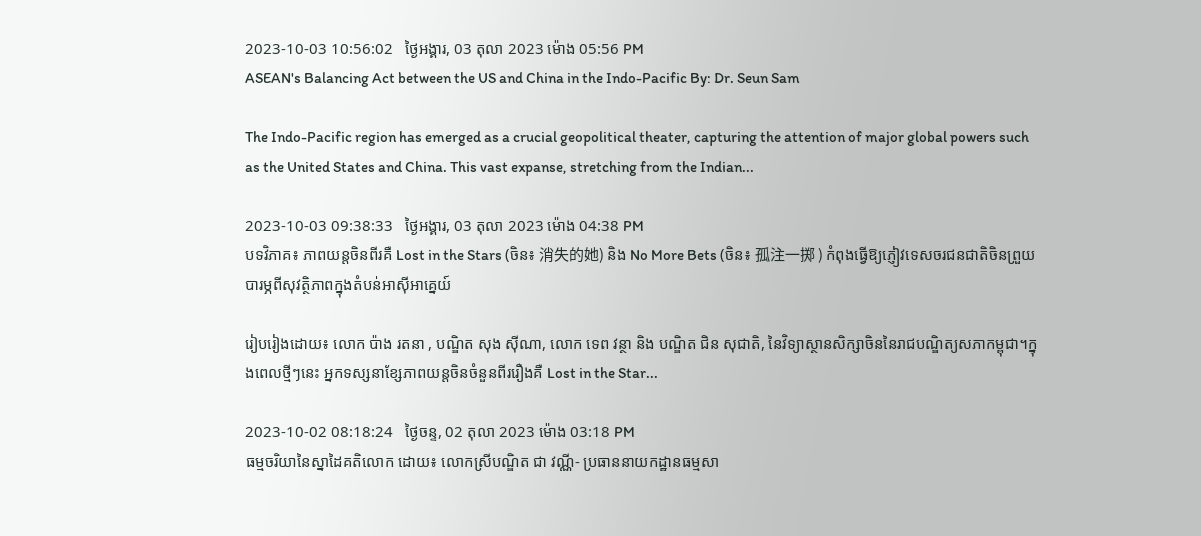2023-10-03 10:56:02   ថ្ងៃអង្គារ, 03 តុលា 2023 ម៉ោង 05:56 PM
ASEAN's Balancing Act between the US and China in the Indo-Pacific By: Dr. Seun Sam

The Indo-Pacific region has emerged as a crucial geopolitical theater, capturing the attention of major global powers such as the United States and China. This vast expanse, stretching from the Indian...

2023-10-03 09:38:33   ថ្ងៃអង្គារ, 03 តុលា 2023 ម៉ោង 04:38 PM
បទវិភាគ៖ ភាពយន្តចិនពីរគឺ Lost in the Stars (ចិន៖ 消失的她) និង No More Bets (ចិន៖ 孤注一掷 ) កំពុងធ្វើឱ្យភ្ញៀវទេសចរជនជាតិចិនព្រួយបារម្ភពីសុវត្ថិភាពក្នុងតំបន់អាស៊ីអាគ្នេយ៍

រៀបរៀងដោយ៖ លោក ប៉ាង រតនា , បណ្ឌិត សុង ស៊ីណា, លោក ទេព វន្ថា និង បណ្ឌិត ជិន សុជាតិ, នៃវិទ្យាស្ថានសិក្សាចិននៃរាជបណ្ឌិត្យសភាកម្ពុជា។ក្នុងពេលថ្មីៗនេះ អ្នកទស្សនាខ្សែភាពយន្តចិនចំនួនពីររឿងគឺ Lost in the Star...

2023-10-02 08:18:24   ថ្ងៃចន្ទ, 02 តុលា 2023 ម៉ោង 03:18 PM
ធម្មចរិយានៃស្នាដៃគតិលោក ដោយ៖ លោកស្រីបណ្ឌិត ជា វណ្ណី- ប្រធាននាយកដ្ឋានធម្មសា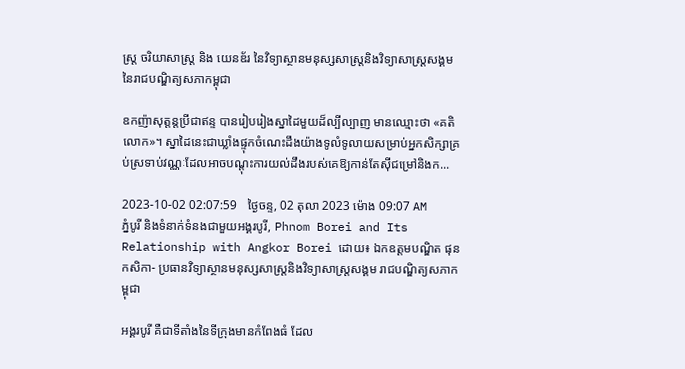ស្រ្ត ចរិយាសាស្រ្ត និង យេនឌ័រ នៃវិទ្យាស្ថានមនុស្សសាស្រ្តនិងវិទ្យាសាស្រ្តសង្គមនៃរាជបណ្ឌិត្យសភាកម្ពុជា

ឧកញ៉ាសុត្តន្តប្រីជាឥន្ទ បានរៀបរៀងស្នាដៃមួយដ៏ល្បីល្បាញ មានឈ្មោះថា «គតិលោក»។ ស្នាដៃនេះជាឃ្លាំងផ្ទុកចំណេះដឹងយ៉ាងទូលំទូលាយសម្រាប់អ្នកសិក្សាគ្រប់ស្រទាប់វណ្ណៈដែលអាចបណ្តុះការយល់ដឹងរបស់គេឱ្យកាន់តែស៊ីជម្រៅនិងក...

2023-10-02 02:07:59   ថ្ងៃចន្ទ, 02 តុលា 2023 ម៉ោង 09:07 AM
ភ្នំបូរី និងទំនាក់ទំនងជាមួយអង្គរបូរី, Phnom Borei and Its Relationship with Angkor Borei ដោយ៖ ឯកឧត្តមបណ្ឌិត ផុន កសិកា- ប្រធានវិទ្យាស្ថានមនុស្សសាស្ត្រនិងវិទ្យាសាស្ត្រសង្គម រាជបណ្ឌិត្យសភាកម្ពុជា

អង្គរបូរី គឺជាទីតាំងនៃទីក្រុងមានកំពែងធំ ដែល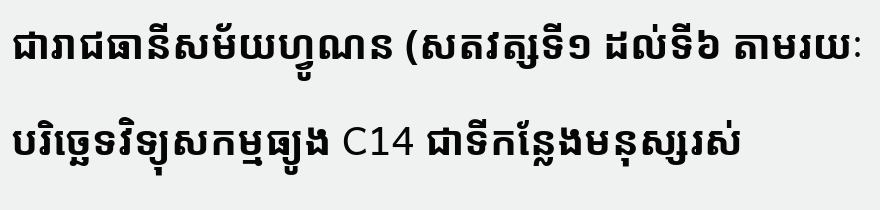ជារាជធានីសម័យហ្វូណន (សតវត្សទី១ ដល់ទី៦ តាមរយៈបរិច្ឆេទវិទ្យុសកម្មធ្យូង C14 ជាទីកន្លែងមនុស្សរស់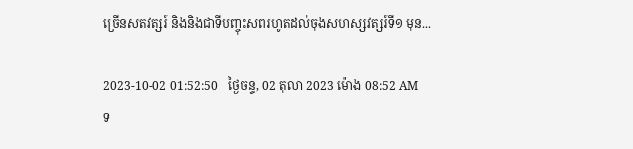ច្រើនសតវត្សរ៍ និងនិងជាទីបញ្ចុះសពរហូតដល់ចុងសហស្សវត្សរ៍ទី១ មុន...

2023-10-02 01:52:50   ថ្ងៃចន្ទ, 02 តុលា 2023 ម៉ោង 08:52 AM
ទ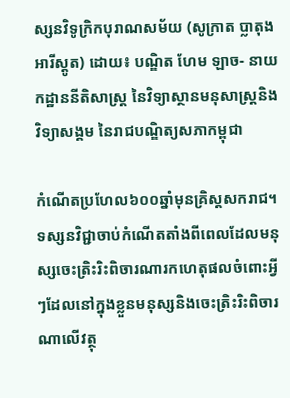ស្សនវិទូក្រិកបុរាណសម័យ (សូក្រាត ប្លាតុង អារីស្តូត) ដោយ៖ បណ្ឌិត ហែម ឡាច- នាយកដ្ឋាននីតិសាស្ត្រ នៃវិទ្យាស្ថានមនុសាស្ត្រនិងវិទ្យាសង្គម នៃរាជបណ្ឌិត្យសភាកម្ពុជា

កំណើតប្រហែល៦០០ឆ្នាំមុនគ្រិស្តសករាជ។ ទស្សនវិជ្ជាចាប់កំណើតតាំងពីពេលដែលមនុស្សចេះត្រិះរិះពិចារណារកហេតុផលចំពោះអ្វីៗដែលនៅក្នុងខ្លួនមនុស្សនិងចេះត្រិះរិះពិចារណាលើវត្ថុ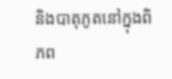និងបាតុភូតនៅក្នុងពិភព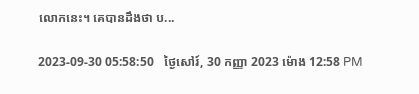លោកនេះ។ គេបានដឹងថា ប...

2023-09-30 05:58:50   ថ្ងៃសៅរ៍, 30 កញ្ញា 2023 ម៉ោង 12:58 PM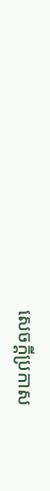សេចក្តីប្រកាស